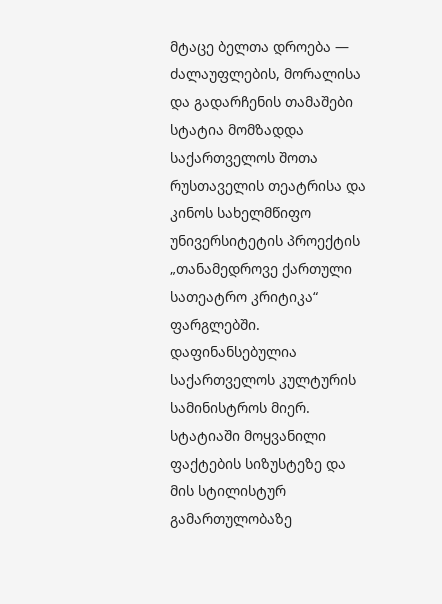მტაცე ბელთა დროება — ძალაუფლების, მორალისა და გადარჩენის თამაშები
სტატია მომზადდა საქართველოს შოთა რუსთაველის თეატრისა და
კინოს სახელმწიფო უნივერსიტეტის პროექტის
„თანამედროვე ქართული სათეატრო კრიტიკა“ ფარგლებში.
დაფინანსებულია საქართველოს კულტურის
სამინისტროს მიერ.
სტატიაში მოყვანილი ფაქტების სიზუსტეზე და
მის სტილისტურ გამართულობაზე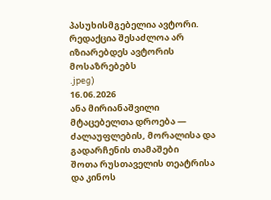პასუხისმგებელია ავტორი.
რედაქცია შესაძლოა არ იზიარებდეს ავტორის მოსაზრებებს
.jpeg)
16.06.2026
ანა მირიანაშვილი
მტაცებელთა დროება — ძალაუფლების, მორალისა და გადარჩენის თამაშები
შოთა რუსთაველის თეატრისა და კინოს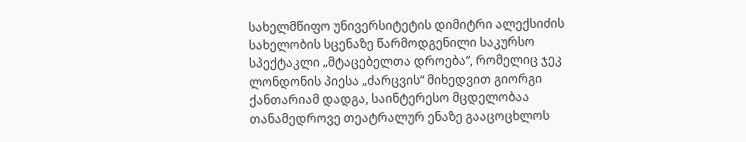სახელმწიფო უნივერსიტეტის დიმიტრი ალექსიძის სახელობის სცენაზე წარმოდგენილი საკურსო სპექტაკლი „მტაცებელთა დროება“, რომელიც ჯეკ ლონდონის პიესა „ძარცვის“ მიხედვით გიორგი ქანთარიამ დადგა, საინტერესო მცდელობაა თანამედროვე თეატრალურ ენაზე გააცოცხლოს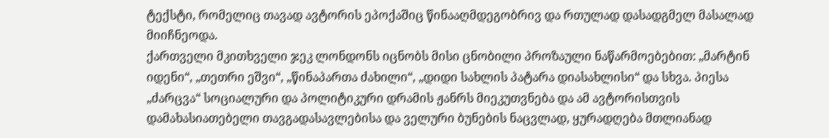ტექსტი, რომელიც თავად ავტორის ეპოქაშიც წინააღმდეგობრივ და რთულად დასადგმელ მასალად მიიჩნეოდა.
ქართველი მკითხველი ჯეკ ლონდონს იცნობს მისი ცნობილი პროზაული ნაწარმოებებით: „მარტინ იდენი“, „თეთრი ეშვი“, „წინაპართა ძახილი“, „დიდი სახლის პატარა დიასახლისი“ და სხვა. პიესა „ძარცვა“ სოციალური და პოლიტიკური დრამის ჟანრს მიეკუთვნება და ამ ავტორისთვის დამახასიათებელი თავგადასავლებისა და ველური ბუნების ნაცვლად, ყურადღება მთლიანად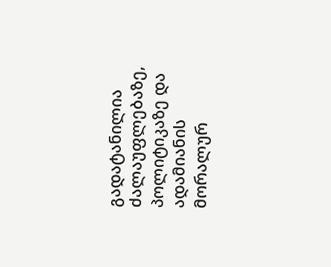გადატანილია ძალაუფლებაზე, პოლიტიკაზე და ადამიანის მორალურ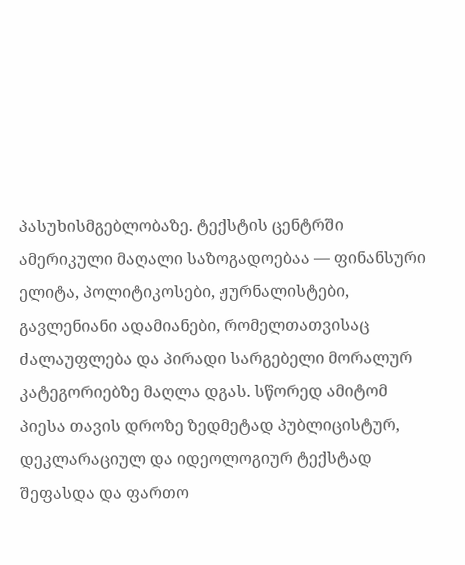პასუხისმგებლობაზე. ტექსტის ცენტრში ამერიკული მაღალი საზოგადოებაა — ფინანსური ელიტა, პოლიტიკოსები, ჟურნალისტები, გავლენიანი ადამიანები, რომელთათვისაც ძალაუფლება და პირადი სარგებელი მორალურ კატეგორიებზე მაღლა დგას. სწორედ ამიტომ პიესა თავის დროზე ზედმეტად პუბლიცისტურ, დეკლარაციულ და იდეოლოგიურ ტექსტად შეფასდა და ფართო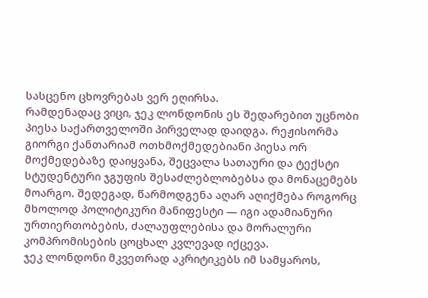სასცენო ცხოვრებას ვერ ეღირსა.
რამდენადაც ვიცი, ჯეკ ლონდონის ეს შედარებით უცნობი პიესა საქართველოში პირველად დაიდგა. რეჟისორმა გიორგი ქანთარიამ ოთხმოქმედებიანი პიესა ორ მოქმედებაზე დაიყვანა, შეცვალა სათაური და ტექსტი სტუდენტური ჯგუფის შესაძლებლობებსა და მონაცემებს მოარგო. შედეგად, წარმოდგენა აღარ აღიქმება როგორც მხოლოდ პოლიტიკური მანიფესტი — იგი ადამიანური ურთიერთობების, ძალაუფლებისა და მორალური კომპრომისების ცოცხალ კვლევად იქცევა.
ჯეკ ლონდონი მკვეთრად აკრიტიკებს იმ სამყაროს,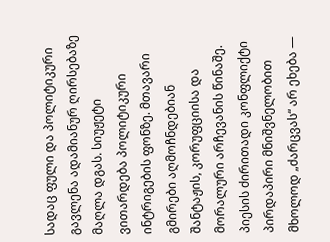სადაც ფული და პოლიტიკური გავლენა ადამიანურ ღირსებაზე მაღლა დგას. სიუჟეტი ვითარდება პოლიტიკური ინტრიგების ფონზე. მთავარი გმირები აღმოჩნდებიან შანტაჟის, კორუფციისა და მორალური არჩევანის წინაშე. პიესის ძირითადი კონფლიქტი პირდაპირი მნიშვნელობით მხოლოდ „ძარცვას“ არ ეხება —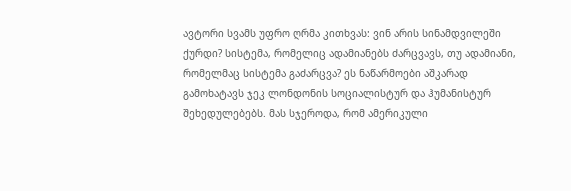ავტორი სვამს უფრო ღრმა კითხვას: ვინ არის სინამდვილეში ქურდი? სისტემა, რომელიც ადამიანებს ძარცვავს, თუ ადამიანი, რომელმაც სისტემა გაძარცვა? ეს ნაწარმოები აშკარად გამოხატავს ჯეკ ლონდონის სოციალისტურ და ჰუმანისტურ შეხედულებებს. მას სჯეროდა, რომ ამერიკული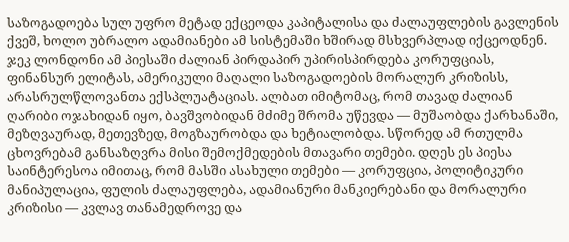საზოგადოება სულ უფრო მეტად ექცეოდა კაპიტალისა და ძალაუფლების გავლენის ქვეშ, ხოლო უბრალო ადამიანები ამ სისტემაში ხშირად მსხვერპლად იქცეოდნენ.
ჯეკ ლონდონი ამ პიესაში ძალიან პირდაპირ უპირისპირდება კორუფციას, ფინანსურ ელიტას, ამერიკული მაღალი საზოგადოების მორალურ კრიზისს, არასრულწლოვანთა ექსპლუატაციას. ალბათ იმიტომაც, რომ თავად ძალიან ღარიბი ოჯახიდან იყო, ბავშვობიდან მძიმე შრომა უწევდა — მუშაობდა ქარხანაში, მეზღვაურად, მეთევზედ, მოგზაურობდა და ხეტიალობდა. სწორედ ამ რთულმა ცხოვრებამ განსაზღვრა მისი შემოქმედების მთავარი თემები. დღეს ეს პიესა საინტერესოა იმითაც, რომ მასში ასახული თემები — კორუფცია, პოლიტიკური მანიპულაცია, ფულის ძალაუფლება, ადამიანური მანკიერებანი და მორალური კრიზისი — კვლავ თანამედროვე და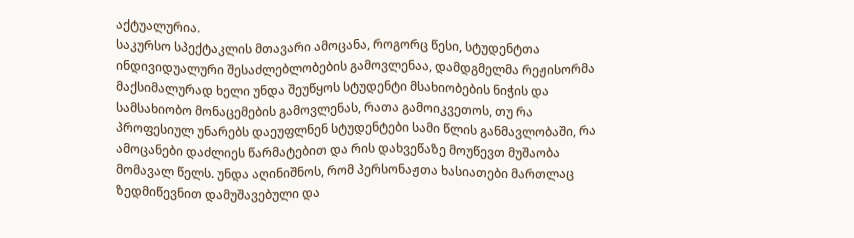აქტუალურია.
საკურსო სპექტაკლის მთავარი ამოცანა, როგორც წესი, სტუდენტთა ინდივიდუალური შესაძლებლობების გამოვლენაა, დამდგმელმა რეჟისორმა მაქსიმალურად ხელი უნდა შეუწყოს სტუდენტი მსახიობების ნიჭის და სამსახიობო მონაცემების გამოვლენას, რათა გამოიკვეთოს, თუ რა პროფესიულ უნარებს დაეუფლნენ სტუდენტები სამი წლის განმავლობაში, რა ამოცანები დაძლიეს წარმატებით და რის დახვეწაზე მოუწევთ მუშაობა მომავალ წელს. უნდა აღინიშნოს, რომ პერსონაჟთა ხასიათები მართლაც ზედმიწევნით დამუშავებული და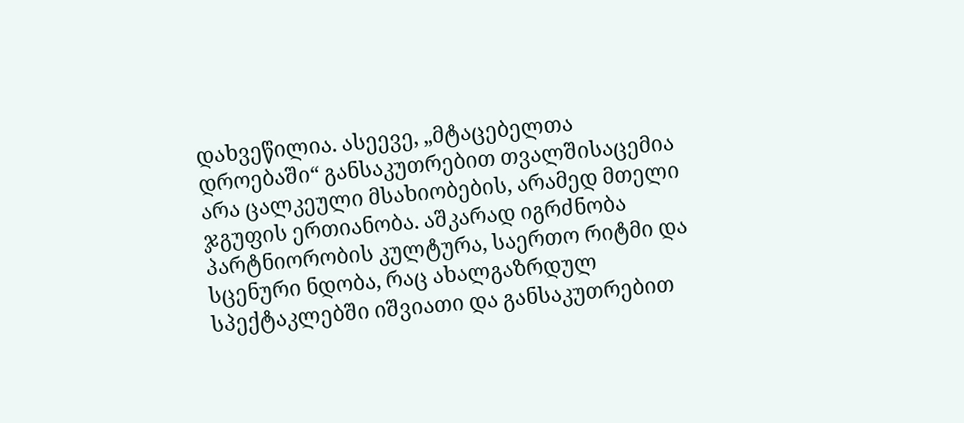დახვეწილია. ასეევე, „მტაცებელთა დროებაში“ განსაკუთრებით თვალშისაცემია არა ცალკეული მსახიობების, არამედ მთელი ჯგუფის ერთიანობა. აშკარად იგრძნობა პარტნიორობის კულტურა, საერთო რიტმი და სცენური ნდობა, რაც ახალგაზრდულ სპექტაკლებში იშვიათი და განსაკუთრებით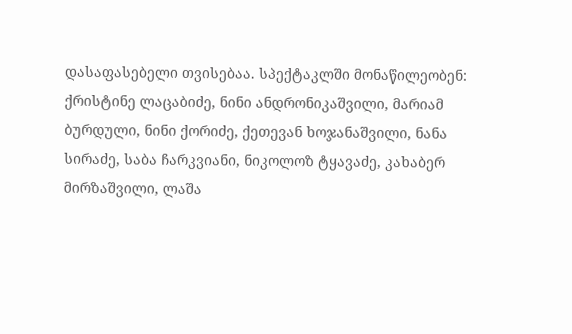დასაფასებელი თვისებაა. სპექტაკლში მონაწილეობენ: ქრისტინე ლაცაბიძე, ნინი ანდრონიკაშვილი, მარიამ ბურდული, ნინი ქორიძე, ქეთევან ხოჯანაშვილი, ნანა სირაძე, საბა ჩარკვიანი, ნიკოლოზ ტყავაძე, კახაბერ მირზაშვილი, ლაშა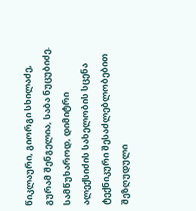წიკლაური, გიორგი სხილაძე, გურამ შენგელია, საბა ნუცუბიძე.
სამწუხაროდ, დიმიტრი ალექსიძის სახელობის სცენა ტექნიკური შესაძლებლობებით შეზღუდული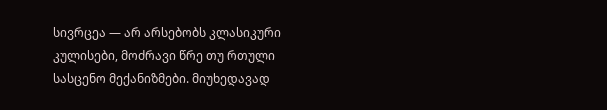სივრცეა — არ არსებობს კლასიკური კულისები, მოძრავი წრე თუ რთული სასცენო მექანიზმები. მიუხედავად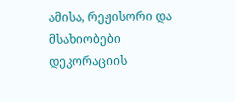ამისა, რეჟისორი და მსახიობები დეკორაციის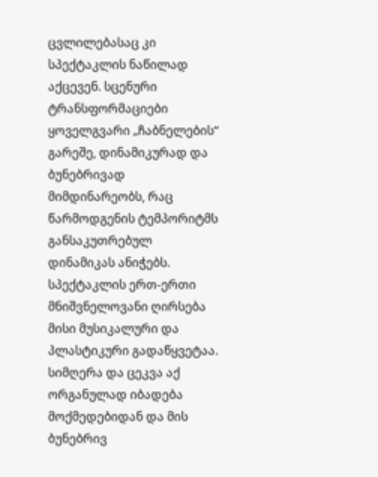ცვლილებასაც კი სპექტაკლის ნაწილად აქცევენ. სცენური ტრანსფორმაციები ყოველგვარი „ჩაბნელების“ გარეშე, დინამიკურად და ბუნებრივად მიმდინარეობს, რაც წარმოდგენის ტემპორიტმს განსაკუთრებულ დინამიკას ანიჭებს.
სპექტაკლის ერთ-ერთი მნიშვნელოვანი ღირსება მისი მუსიკალური და პლასტიკური გადაწყვეტაა. სიმღერა და ცეკვა აქ ორგანულად იბადება მოქმედებიდან და მის ბუნებრივ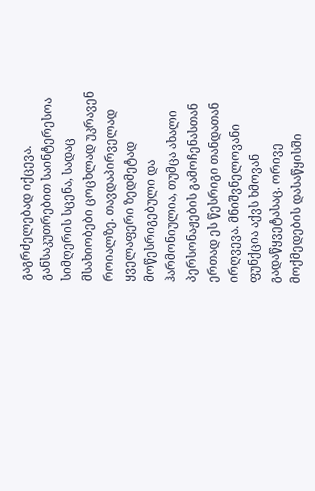გაგრძელებად იქცევა. განსაკუთრებით საინტერესოა სიმღერის სცენა, სადაც მსახიობები ცოცხლად უკრავენ როიალზე. თავდაპირველად ყველაფერი ზედმეტად მოწესრიგებული და ჰარმონიულია, თუმცა ახალი პერსონაჟების გამოჩენასთან ერთად ეს წესრიგი თანდათან ირღვევა. მნიშვნელოვანი ფუნქცია აქვს ხმოვან გადაწყვეტასაც. ორივე მოქმედების დასაწყისში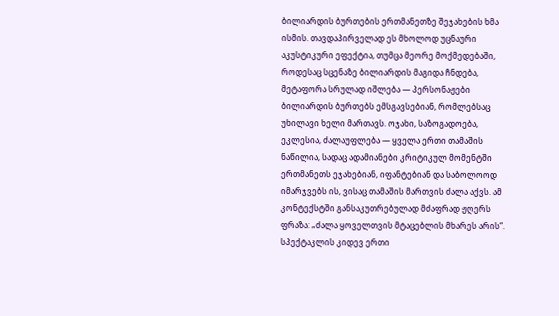ბილიარდის ბურთების ერთმანეთზე შეჯახების ხმა ისმის. თავდაპირველად ეს მხოლოდ უცნაური აკუსტიკური ეფექტია, თუმცა მეორე მოქმედებაში, როდესაც სცენაზე ბილიარდის მაგიდა ჩნდება, მეტაფორა სრულად იშლება — პერსონაჟები ბილიარდის ბურთებს ემსგავსებიან, რომლებსაც უხილავი ხელი მართავს. ოჯახი, საზოგადოება, ეკლესია, ძალაუფლება — ყველა ერთი თამაშის ნაწილია, სადაც ადამიანები კრიტიკულ მომენტში ერთმანეთს ეჯახებიან, იფანტებიან და საბოლოოდ იმარჯვებს ის, ვისაც თამაშის მართვის ძალა აქვს. ამ კონტექსტში განსაკუთრებულად მძაფრად ჟღერს ფრაზა: „ძალა ყოველთვის მტაცებლის მხარეს არის“.
სპექტაკლის კიდევ ერთი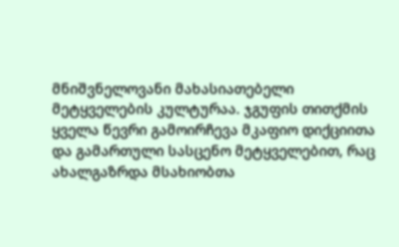მნიშვნელოვანი მახასიათებელი მეტყველების კულტურაა. ჯგუფის თითქმის ყველა წევრი გამოირჩევა მკაფიო დიქციითა და გამართული სასცენო მეტყველებით, რაც ახალგაზრდა მსახიობთა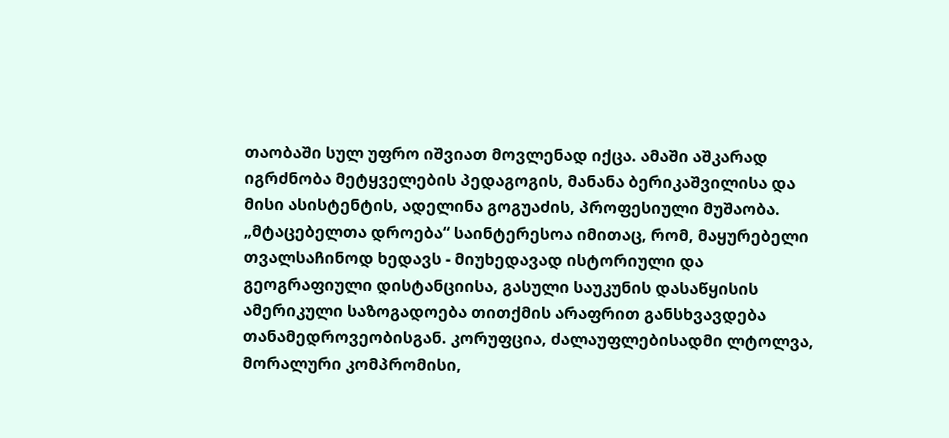თაობაში სულ უფრო იშვიათ მოვლენად იქცა. ამაში აშკარად იგრძნობა მეტყველების პედაგოგის, მანანა ბერიკაშვილისა და მისი ასისტენტის, ადელინა გოგუაძის, პროფესიული მუშაობა.
„მტაცებელთა დროება“ საინტერესოა იმითაც, რომ, მაყურებელი თვალსაჩინოდ ხედავს - მიუხედავად ისტორიული და გეოგრაფიული დისტანციისა, გასული საუკუნის დასაწყისის ამერიკული საზოგადოება თითქმის არაფრით განსხვავდება თანამედროვეობისგან. კორუფცია, ძალაუფლებისადმი ლტოლვა, მორალური კომპრომისი,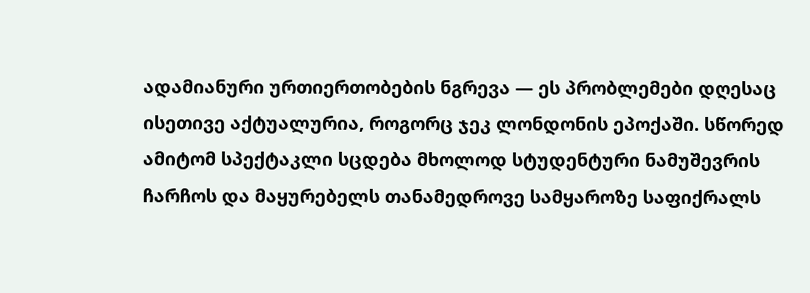ადამიანური ურთიერთობების ნგრევა — ეს პრობლემები დღესაც ისეთივე აქტუალურია, როგორც ჯეკ ლონდონის ეპოქაში. სწორედ ამიტომ სპექტაკლი სცდება მხოლოდ სტუდენტური ნამუშევრის ჩარჩოს და მაყურებელს თანამედროვე სამყაროზე საფიქრალს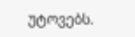უტოვებს.